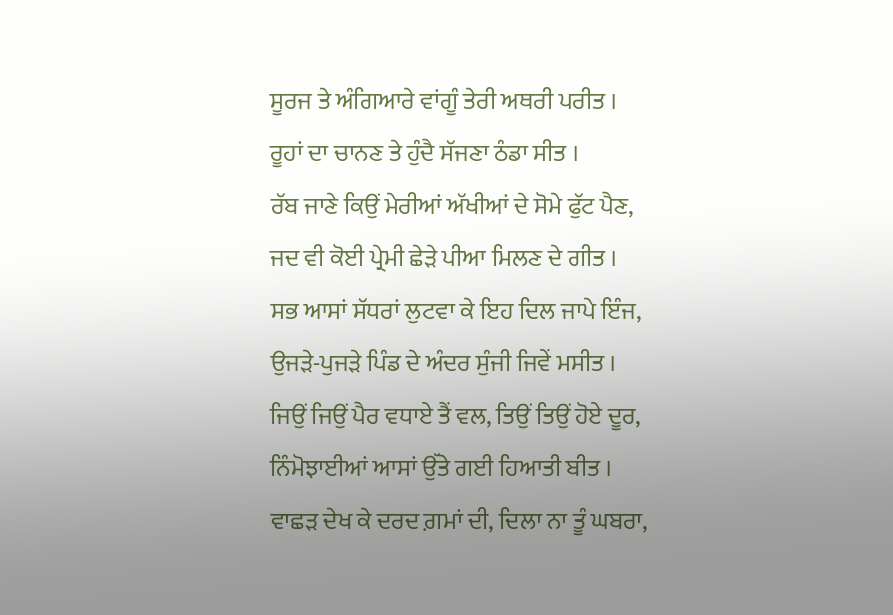ਸੂਰਜ ਤੇ ਅੰਗਿਆਰੇ ਵਾਂਗੂੰ ਤੇਰੀ ਅਥਰੀ ਪਰੀਤ ।
ਰੂਹਾਂ ਦਾ ਚਾਨਣ ਤੇ ਹੁੰਦੈ ਸੱਜਣਾ ਠੰਡਾ ਸੀਤ ।
ਰੱਬ ਜਾਣੇ ਕਿਉਂ ਮੇਰੀਆਂ ਅੱਖੀਆਂ ਦੇ ਸੋਮੇ ਫੁੱਟ ਪੈਣ,
ਜਦ ਵੀ ਕੋਈ ਪ੍ਰੇਮੀ ਛੇੜੇ ਪੀਆ ਮਿਲਣ ਦੇ ਗੀਤ ।
ਸਭ ਆਸਾਂ ਸੱਧਰਾਂ ਲੁਟਵਾ ਕੇ ਇਹ ਦਿਲ ਜਾਪੇ ਇੰਜ,
ਉਜੜੇ-ਪੁਜੜੇ ਪਿੰਡ ਦੇ ਅੰਦਰ ਸੁੰਜੀ ਜਿਵੇਂ ਮਸੀਤ ।
ਜਿਉਂ ਜਿਉਂ ਪੈਰ ਵਧਾਏ ਤੈਂ ਵਲ, ਤਿਉਂ ਤਿਉਂ ਹੋਏ ਦੂਰ,
ਨਿੰਮੋਝਾਈਆਂ ਆਸਾਂ ਉੱਤੇ ਗਈ ਹਿਆਤੀ ਬੀਤ ।
ਵਾਛੜ ਦੇਖ ਕੇ ਦਰਦ ਗ਼ਮਾਂ ਦੀ, ਦਿਲਾ ਨਾ ਤੂੰ ਘਬਰਾ,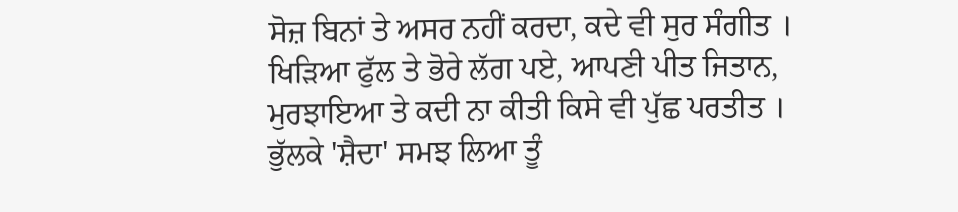ਸੋਜ਼ ਬਿਨਾਂ ਤੇ ਅਸਰ ਨਹੀਂ ਕਰਦਾ, ਕਦੇ ਵੀ ਸੁਰ ਸੰਗੀਤ ।
ਖਿੜਿਆ ਫੁੱਲ ਤੇ ਭੋਰੇ ਲੱਗ ਪਏ, ਆਪਣੀ ਪੀਤ ਜਿਤਾਨ,
ਮੁਰਝਾਇਆ ਤੇ ਕਦੀ ਨਾ ਕੀਤੀ ਕਿਸੇ ਵੀ ਪੁੱਛ ਪਰਤੀਤ ।
ਭੁੱਲਕੇ 'ਸ਼ੈਦਾ' ਸਮਝ ਲਿਆ ਤੂੰ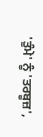'ਤੁੰਮੇ' ਨੂੰ 'ਤਰਬੂਜ਼',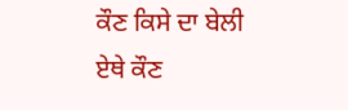ਕੌਣ ਕਿਸੇ ਦਾ ਬੇਲੀ ਏਥੇ ਕੌਣ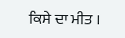ਕਿਸੇ ਦਾ ਮੀਤ ।